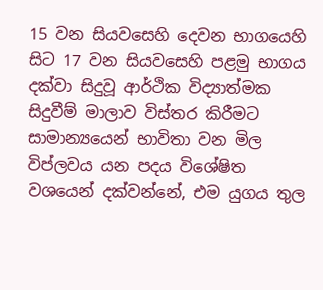15 වන සියවසෙහි දෙවන භාගයෙහි සිට 17 වන සියවසෙහි පළමු භාගය දක්වා සිදුවූ ආර්ථික විද්‍යාත්මක සිදුවීම් මාලාව විස්තර කිරීමට සාමාන්‍යයෙන් භාවිතා වන මිල විප්ලවය යන පදය විශේෂිත වශයෙන් දක්වන්නේ, එම යුගය තුල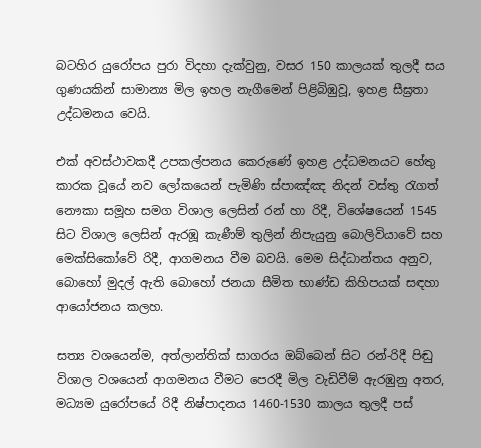බටහිර යුරෝපය පුරා විදහා දැක්වුනු, වසර 150 කාලයක් තුලදී සය ගුණයකින් සාමාන්‍ය මිල ඉහල නැගීමෙන් පිළිබිඹුවූ, ඉහළ සීඝ්‍රතා උද්ධමනය වෙයි.

එක් අවස්ථාවකදී උපකල්පනය කෙරුණේ ඉහළ උද්ධමනයට හේතු කාරක වූයේ නව ලෝකයෙන් පැමිණි ස්පාඤ්ඤ නිදන් වස්තු රැගත් නෞකා සමූහ සමග විශාල ලෙසින් රන් හා රිදී, විශේෂයෙන් 1545 සිට විශාල ලෙසින් ඇරඹූ කැණීම් තුලින් නිපැයුනු බොලිවියාවේ සහ මෙක්සිකෝවේ රිදී, ආගමනය වීම බවයි. මෙම සිද්ධාන්තය අනුව, බොහෝ මුදල් ඇති බොහෝ ජනයා සීමිත භාණ්ඩ කිහිපයක් සඳහා ආයෝජනය කලහ.

සත්‍ය වශයෙන්ම, අත්ලාන්තික් සාගරය ඔබ්බෙන් සිට රන්-රිදී පිඬු විශාල වශයෙන් ආගමනය වීමට පෙරදී මිල වැඩිවීම් ඇරඹුනු අතර, මධ්‍යම යුරෝපයේ රිදී නිෂ්පාදනය 1460-1530 කාලය තුලදී පස්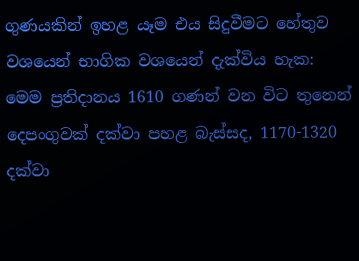ගුණයකින් ඉහළ යෑම එය සිදුවීමට හේතුව වශයෙන් භාගික වශයෙන් දැක්විය හැක: මෙම ප්‍රතිදානය 1610 ගණන් වන විට තුනෙන් දෙපංගුවක් දක්වා පහළ බැස්සද, 1170-1320 දක්වා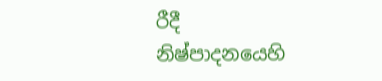රීදී නිෂ්පාදනයෙහි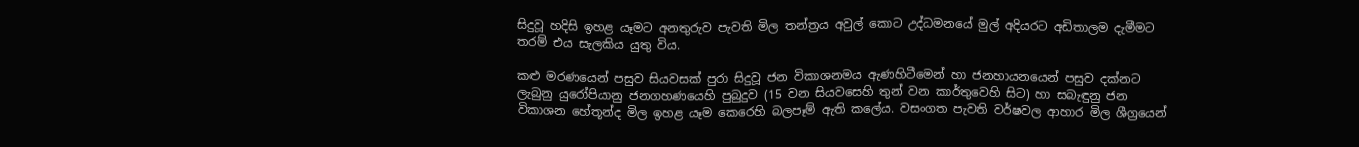සිදුවූ හදිසි ඉහළ යෑමට අනතුරුව පැවති මිල තන්ත්‍රය අවුල් කොට උද්ධමනයේ මුල් අදියරට අඩිතාලම දැමීමට තරම් එය සැලකිය යුතු විය.

කළු මරණයෙන් පසුව සියවසක් පුරා සිදුවූ ජන විකාශනමය ඇණහිටීමෙන් හා ජනහායනයෙන් පසුව දක්නට ලැබුනු යුරෝපියානු ජනගහණයෙහි පුබුදුව (15 වන සියවසෙහි තුන් වන කාර්තුවෙහි සිට) හා සබැඳුනු ජන විකාශන හේතූන්ද මිල ඉහළ යෑම කෙරෙහි බලපෑම් ඇති කලේය. වසංගත පැවති වර්ෂවල ආහාර මිල ශීග්‍රයෙන්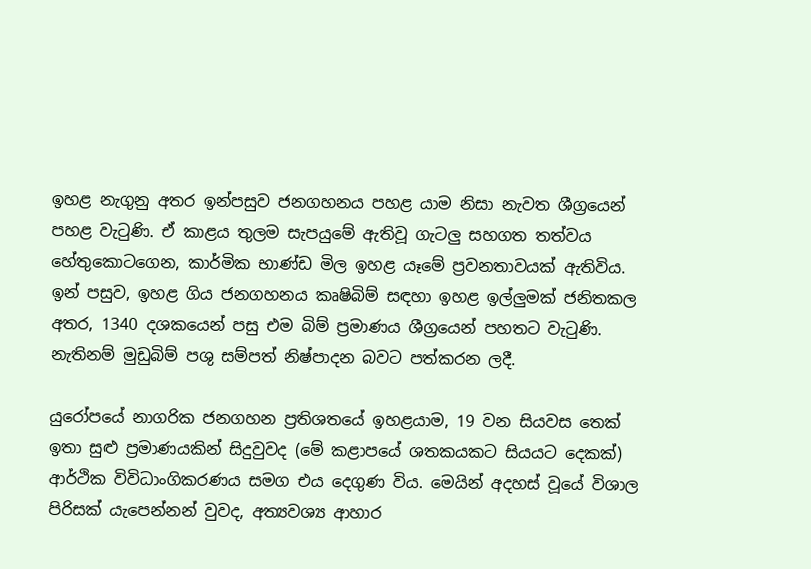ඉහළ නැගුනු අතර ඉන්පසුව ජනගහනය පහළ යාම නිසා නැවත ශීග්‍රයෙන් පහළ වැටුණි. ඒ කාළය තුලම සැපයුමේ ඇතිවූ ගැටලු සහගත තත්වය හේතුකොටගෙන, කාර්මික භාණ්ඩ මිල ඉහළ යෑමේ ප්‍රවනතාවයක් ඇතිවිය. ඉන් පසුව, ඉහළ ගිය ජනගහනය කෘෂිබිම් සඳහා ඉහළ ඉල්ලුමක් ජනිතකල අතර, 1340 දශකයෙන් පසු එම බිම් ප්‍රමාණය ශීග්‍රයෙන් පහතට වැටුණි. නැතිනම් මුඩුබිම් පශු සම්පත් නිෂ්පාදන බවට පත්කරන ලදී.

යුරෝපයේ නාගරික ජනගහන ප්‍රතිශතයේ ඉහළයාම, 19 වන සියවස තෙක් ඉතා සුළු ප්‍රමාණයකින් සිදුවුවද (මේ කළාපයේ ශතකයකට සියයට දෙකක්) ආර්ථික විවිධාංගිකරණය සමග එය දෙගුණ විය. මෙයින් අදහස් වූයේ විශාල පිරිසක් යැපෙන්නන් වුවද, අත්‍යවශ්‍ය ආහාර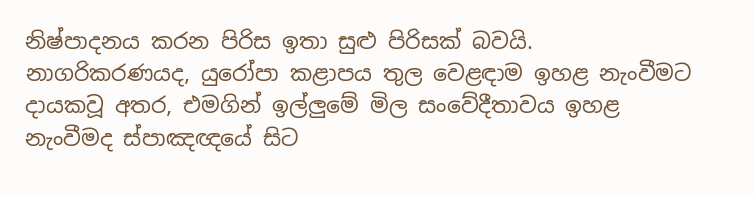නිෂ්පාදනය කරන පිරිස ඉතා සුළු පිරිසක් බවයි. නාගරිකරණයද, යුරෝපා කළාපය තුල වෙළඳාම ඉහළ නැංවීමට දායකවූ අතර, එමගින් ඉල්ලුමේ මිල සංවේදීතාවය ඉහළ නැංවීමද ස්පාඤඥයේ සිට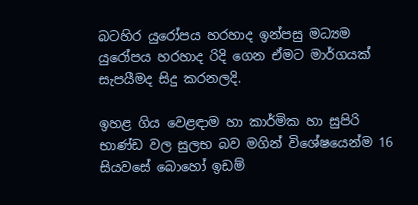බටහිර යුරෝපය හරහාද ඉන්පසු මධ්‍යම යුරෝපය හරහාද රිදි ගෙන ඒමට මාර්ගයක් සැපයීමද සිදු කරනලදි.

ඉහළ ගිය වෙළඳාම හා කාර්මික හා සුපිරි භාණ්ඩ වල සුලභ බව මගින් විශේෂයෙන්ම 16 සියවසේ බොහෝ ඉඩම්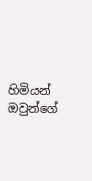හිමියන් ඔවුන්ගේ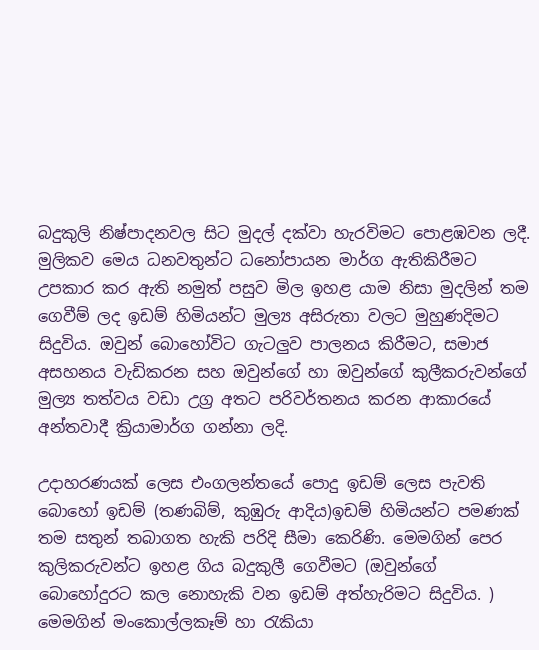බදුකුලි නිෂ්පාදනවල සිට මුදල් දක්වා හැරවිමට පොළඹවන ලදී. මුලිකව මෙය ධනවතුන්ට ධනෝපායන මාර්ග ඇතිකිරීමට උපකාර කර ඇති නමුත් පසුව මිල ඉහළ යාම නිසා මුදලින් තම ගෙවීම් ලද ඉඩම් හිමියන්ට මුල්‍ය අසිරුතා වලට මුහුණදිමට සිදුවිය. ඔවුන් බොහෝවිට ගැටලුව පාලනය කිරීමට, සමාජ අසහනය වැඩිකරන සහ ඔවුන්ගේ හා ඔවුන්ගේ කුලීකරුවන්ගේ මුල්‍ය තත්වය වඩා උග්‍ර අතට පරිවර්තනය කරන ආකාරයේ අන්තවාදී ක්‍රියාමාර්ග ගන්නා ලදි.

උදාහරණයක් ලෙස එංගලන්තයේ පොදු ඉඩම් ලෙස පැවති බොහෝ ඉඩම් (තණබිම්, කුඹුරු ආදිය)ඉඩම් හිමියන්ට පමණක් තම සතුන් තබාගත හැකි පරිදි සීමා කෙරිණි. මෙමගින් පෙර කුලිකරුවන්ට ඉහළ ගිය බදුකුලී ගෙවීමට (ඔවුන්ගේ බොහෝදුරට කල නොහැකි වන ඉඩම් අත්හැරිමට සිදුවිය. ) මෙමගින් මංකොල්ලකෑම් හා රැකියා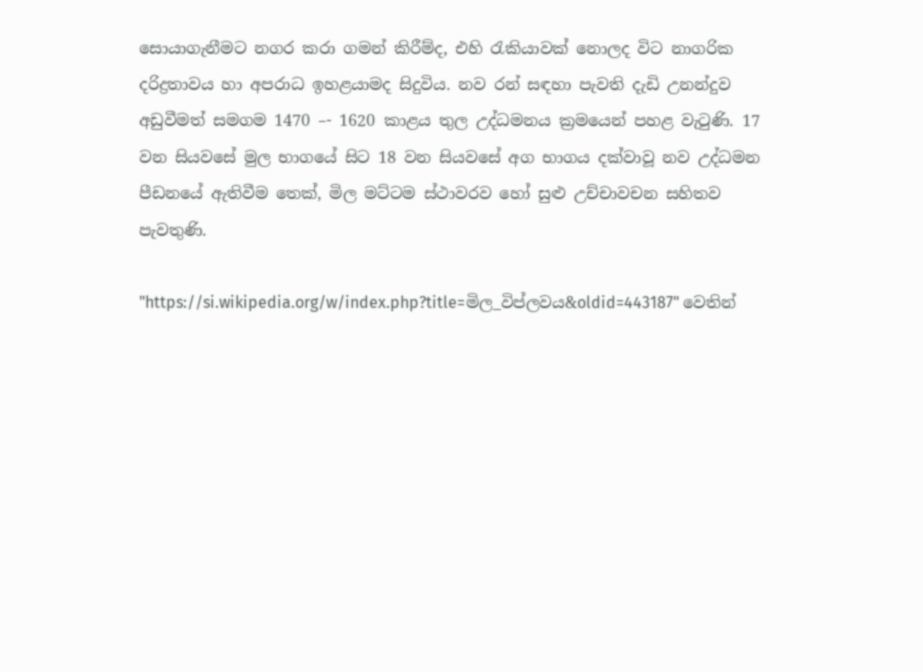සොයාගැනීමට නගර කරා ගමන් කිරීම්ද, එහි රැකියාවක් නොලද විට නාගරික දරිද්‍රතාවය හා අපරාධ ඉහළයාමද සිදුවිය. නව රන් සඳහා පැවති දැඩි උනන්දුව අඩුවීමත් සමගම 1470 –- 1620 කාළය තුල උද්ධමනය ක්‍රමයෙන් පහළ වැටුණි. 17 වන සියවසේ මුල භාගයේ සිට 18 වන සියවසේ අග භාගය දක්වාවූ නව උද්ධමන පීඩනයේ ඇතිවීම තෙක්, මිල මට්ටම ස්ථාවරව හෝ සුළු උච්චාවචන සහිතව පැවතුණි.

"https://si.wikipedia.org/w/index.php?title=මිල_විප්ලවය&oldid=443187" වෙතින්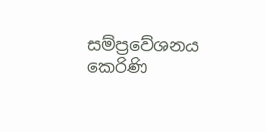සම්ප්‍රවේශනය කෙරිණි